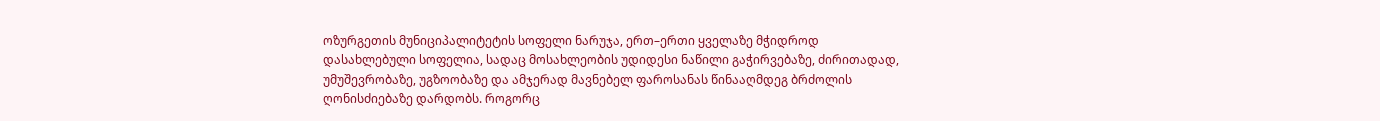ოზურგეთის მუნიციპალიტეტის სოფელი ნარუჯა, ერთ–ერთი ყველაზე მჭიდროდ დასახლებული სოფელია, სადაც მოსახლეობის უდიდესი ნაწილი გაჭირვებაზე, ძირითადად, უმუშევრობაზე, უგზოობაზე და ამჯერად მავნებელ ფაროსანას წინააღმდეგ ბრძოლის ღონისძიებაზე დარდობს. როგორც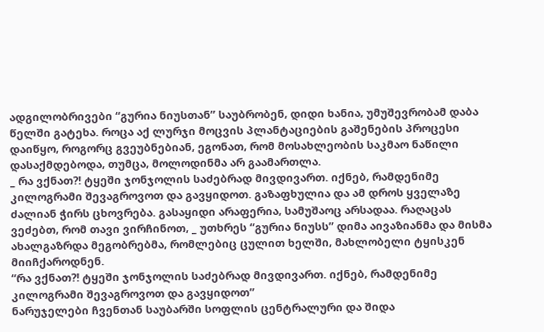ადგილობრივები “გურია ნიუსთან” საუბრობენ, დიდი ხანია, უმუშევრობამ დაბა წელში გატეხა. როცა აქ ლურჯი მოცვის პლანტაციების გაშენების პროცესი დაიწყო, როგორც გვეუბნებიან, ეგონათ, რომ მოსახლეობის საკმაო ნაწილი დასაქმდებოდა, თუმცა, მოლოდინმა არ გაამართლა.
_ რა ვქნათ?! ტყეში ჯონჯოლის საძებრად მივდივართ. იქნებ, რამდენიმე კილოგრამი შევაგროვოთ და გავყიდოთ. გაზაფხულია და ამ დროს ყველაზე ძალიან ჭირს ცხოვრება. გასაყიდი არაფერია, სამუშაოც არსადაა. რაღაცას ვეძებთ, რომ თავი ვირჩინოთ, _ უთხრეს “გურია ნიუსს” დიმა აივაზიანმა და მისმა ახალგაზრდა მეგობრებმა, რომლებიც ცულით ხელში, მახლობელი ტყისკენ მიიჩქაროდნენ.
“რა ვქნათ?! ტყეში ჯონჯოლის საძებრად მივდივართ. იქნებ, რამდენიმე კილოგრამი შევაგროვოთ და გავყიდოთ”
ნარუჯელები ჩვენთან საუბარში სოფლის ცენტრალური და შიდა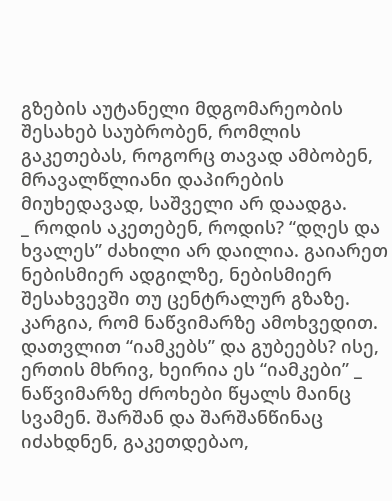გზების აუტანელი მდგომარეობის შესახებ საუბრობენ, რომლის გაკეთებას, როგორც თავად ამბობენ, მრავალწლიანი დაპირების მიუხედავად, საშველი არ დაადგა.
_ როდის აკეთებენ, როდის? “დღეს და ხვალეს” ძახილი არ დაილია. გაიარეთ ნებისმიერ ადგილზე, ნებისმიერ შესახვევში თუ ცენტრალურ გზაზე. კარგია, რომ ნაწვიმარზე ამოხვედით. დათვლით “იამკებს” და გუბეებს? ისე, ერთის მხრივ, ხეირია ეს “იამკები” _ ნაწვიმარზე ძროხები წყალს მაინც სვამენ. შარშან და შარშანწინაც იძახდნენ, გაკეთდებაო,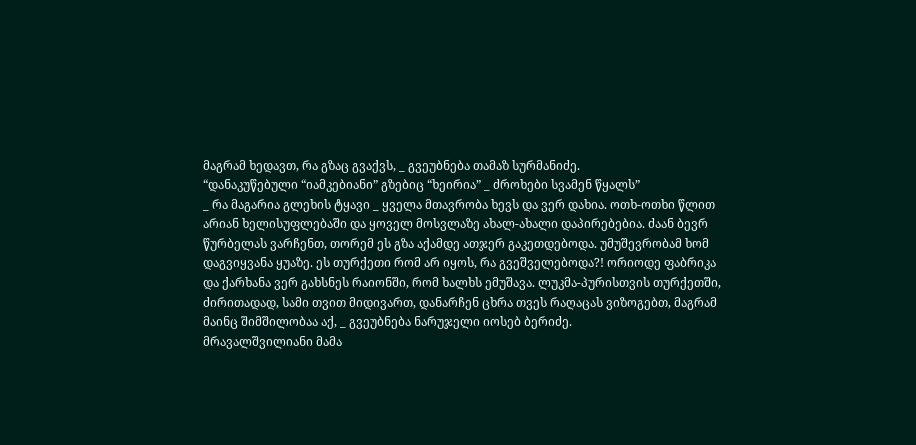მაგრამ ხედავთ, რა გზაც გვაქვს, _ გვეუბნება თამაზ სურმანიძე.
“დანაკუწებული “იამკებიანი” გზებიც “ხეირია” _ ძროხები სვამენ წყალს”
_ რა მაგარია გლეხის ტყავი _ ყველა მთავრობა ხევს და ვერ დახია. ოთხ-ოთხი წლით არიან ხელისუფლებაში და ყოველ მოსვლაზე ახალ-ახალი დაპირებებია. ძაან ბევრ წურბელას ვარჩენთ, თორემ ეს გზა აქამდე ათჯერ გაკეთდებოდა. უმუშევრობამ ხომ დაგვიყვანა ყუაზე. ეს თურქეთი რომ არ იყოს, რა გვეშველებოდა?! ორიოდე ფაბრიკა და ქარხანა ვერ გახსნეს რაიონში, რომ ხალხს ემუშავა. ლუკმა-პურისთვის თურქეთში, ძირითადად, სამი თვით მიდივართ, დანარჩენ ცხრა თვეს რაღაცას ვიზოგებთ, მაგრამ მაინც შიმშილობაა აქ, _ გვეუბნება ნარუჯელი იოსებ ბერიძე.
მრავალშვილიანი მამა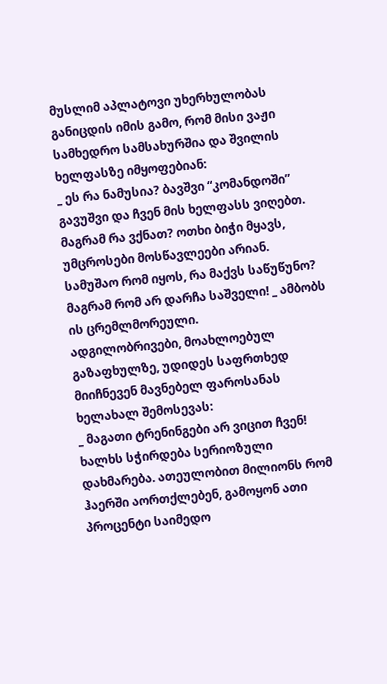მუსლიმ აპლატოვი უხერხულობას განიცდის იმის გამო, რომ მისი ვაჟი სამხედრო სამსახურშია და შვილის ხელფასზე იმყოფებიან:
_ ეს რა ნამუსია? ბავშვი “კომანდოში” გავუშვი და ჩვენ მის ხელფასს ვიღებთ. მაგრამ რა ვქნათ? ოთხი ბიჭი მყავს, უმცროსები მოსწავლეები არიან. სამუშაო რომ იყოს, რა მაქვს საწუწუნო? მაგრამ რომ არ დარჩა საშველი! _ ამბობს ის ცრემლმორეული.
ადგილობრივები, მოახლოებულ გაზაფხულზე, უდიდეს საფრთხედ მიიჩნევენ მავნებელ ფაროსანას ხელახალ შემოსევას:
_ მაგათი ტრენინგები არ ვიცით ჩვენ! ხალხს სჭირდება სერიოზული დახმარება. ათეულობით მილიონს რომ ჰაერში აორთქლებენ, გამოყონ ათი პროცენტი საიმედო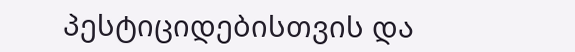პესტიციდებისთვის და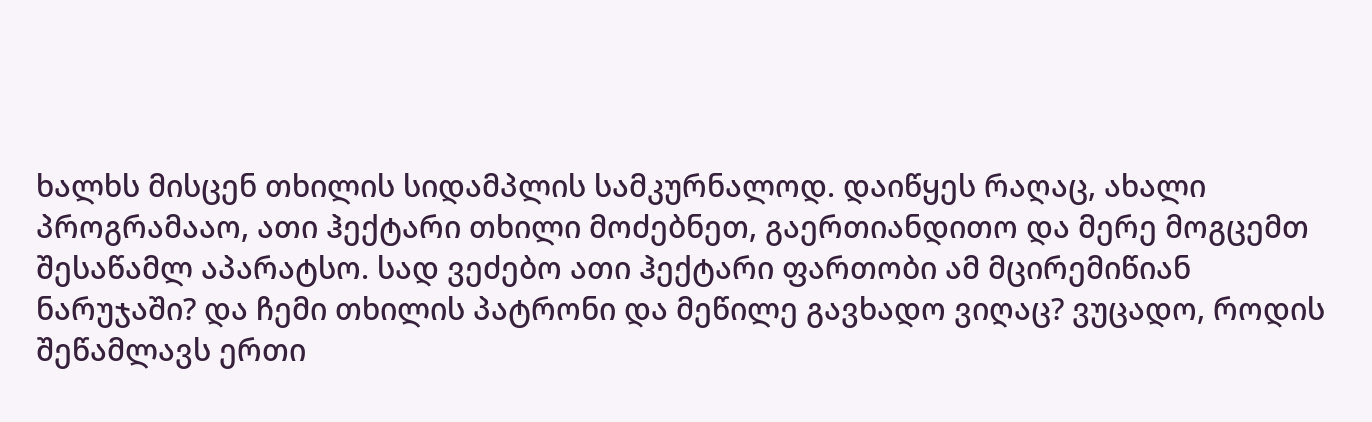ხალხს მისცენ თხილის სიდამპლის სამკურნალოდ. დაიწყეს რაღაც, ახალი პროგრამააო, ათი ჰექტარი თხილი მოძებნეთ, გაერთიანდითო და მერე მოგცემთ შესაწამლ აპარატსო. სად ვეძებო ათი ჰექტარი ფართობი ამ მცირემიწიან ნარუჯაში? და ჩემი თხილის პატრონი და მეწილე გავხადო ვიღაც? ვუცადო, როდის შეწამლავს ერთი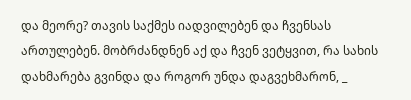და მეორე? თავის საქმეს იადვილებენ და ჩვენსას ართულებენ. მობრძანდნენ აქ და ჩვენ ვეტყვით, რა სახის დახმარება გვინდა და როგორ უნდა დაგვეხმარონ, _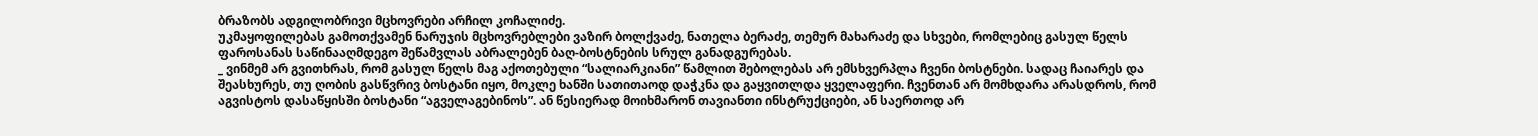ბრაზობს ადგილობრივი მცხოვრები არჩილ კოჩალიძე.
უკმაყოფილებას გამოთქვამენ ნარუჯის მცხოვრებლები ვაზირ ბოლქვაძე, ნათელა ბერაძე, თემურ მახარაძე და სხვები, რომლებიც გასულ წელს ფაროსანას საწინააღმდეგო შეწამვლას აბრალებენ ბაღ-ბოსტნების სრულ განადგურებას.
_ ვინმემ არ გვითხრას, რომ გასულ წელს მაგ აქოთებული “სალიარკიანი” წამლით შებოლებას არ ემსხვერპლა ჩვენი ბოსტნები. სადაც ჩაიარეს და შეასხურეს, თუ ღობის გასწვრივ ბოსტანი იყო, მოკლე ხანში სათითაოდ დაჭკნა და გაყვითლდა ყველაფერი. ჩვენთან არ მომხდარა არასდროს, რომ აგვისტოს დასაწყისში ბოსტანი “აგველაგებინოს”. ან წესიერად მოიხმარონ თავიანთი ინსტრუქციები, ან საერთოდ არ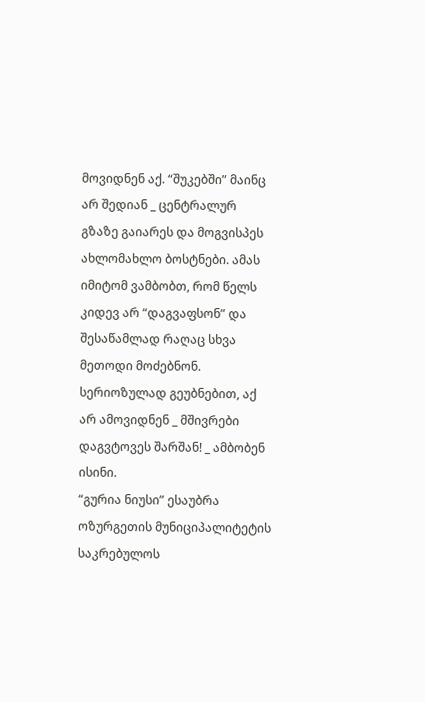მოვიდნენ აქ. “შუკებში” მაინც არ შედიან _ ცენტრალურ გზაზე გაიარეს და მოგვისპეს ახლომახლო ბოსტნები. ამას იმიტომ ვამბობთ, რომ წელს კიდევ არ “დაგვაფსონ” და შესაწამლად რაღაც სხვა მეთოდი მოძებნონ. სერიოზულად გეუბნებით, აქ არ ამოვიდნენ _ მშივრები დაგვტოვეს შარშან! _ ამბობენ ისინი.
“გურია ნიუსი” ესაუბრა ოზურგეთის მუნიციპალიტეტის საკრებულოს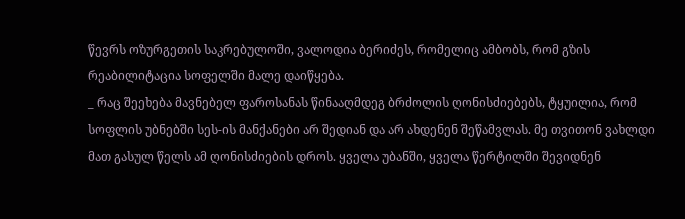წევრს ოზურგეთის საკრებულოში, ვალოდია ბერიძეს, რომელიც ამბობს, რომ გზის რეაბილიტაცია სოფელში მალე დაიწყება.
_ რაც შეეხება მავნებელ ფაროსანას წინააღმდეგ ბრძოლის ღონისძიებებს, ტყუილია, რომ სოფლის უბნებში სეს-ის მანქანები არ შედიან და არ ახდენენ შეწამვლას. მე თვითონ ვახლდი მათ გასულ წელს ამ ღონისძიების დროს. ყველა უბანში, ყველა წერტილში შევიდნენ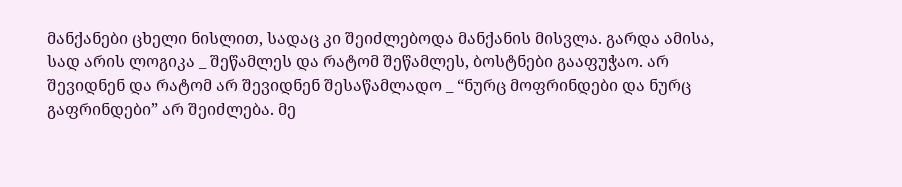მანქანები ცხელი ნისლით, სადაც კი შეიძლებოდა მანქანის მისვლა. გარდა ამისა, სად არის ლოგიკა _ შეწამლეს და რატომ შეწამლეს, ბოსტნები გააფუჭაო. არ შევიდნენ და რატომ არ შევიდნენ შესაწამლადო _ “ნურც მოფრინდები და ნურც გაფრინდები” არ შეიძლება. მე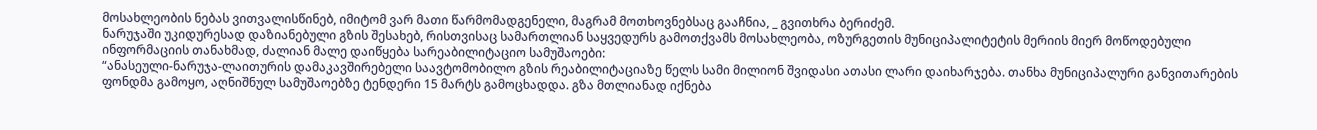მოსახლეობის ნებას ვითვალისწინებ, იმიტომ ვარ მათი წარმომადგენელი, მაგრამ მოთხოვნებსაც გააჩნია, _ გვითხრა ბერიძემ.
ნარუჯაში უკიდურესად დაზიანებული გზის შესახებ, რისთვისაც სამართლიან საყვედურს გამოთქვამს მოსახლეობა, ოზურგეთის მუნიციპალიტეტის მერიის მიერ მოწოდებული ინფორმაციის თანახმად, ძალიან მალე დაიწყება სარეაბილიტაციო სამუშაოები:
“ანასეული-ნარუჯა-ლაითურის დამაკავშირებელი საავტომობილო გზის რეაბილიტაციაზე წელს სამი მილიონ შვიდასი ათასი ლარი დაიხარჯება. თანხა მუნიციპალური განვითარების ფონდმა გამოყო, აღნიშნულ სამუშაოებზე ტენდერი 15 მარტს გამოცხადდა. გზა მთლიანად იქნება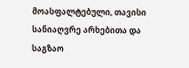მოასფალტებული, თავისი სანიაღვრე არხებითა და საგზაო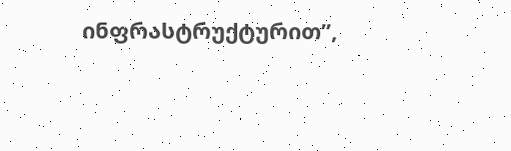ინფრასტრუქტურით”,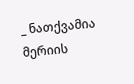_ ნათქვამია მერიის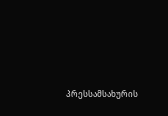პრესსამსახურის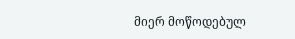მიერ მოწოდებულ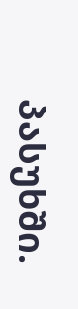პასუხში.